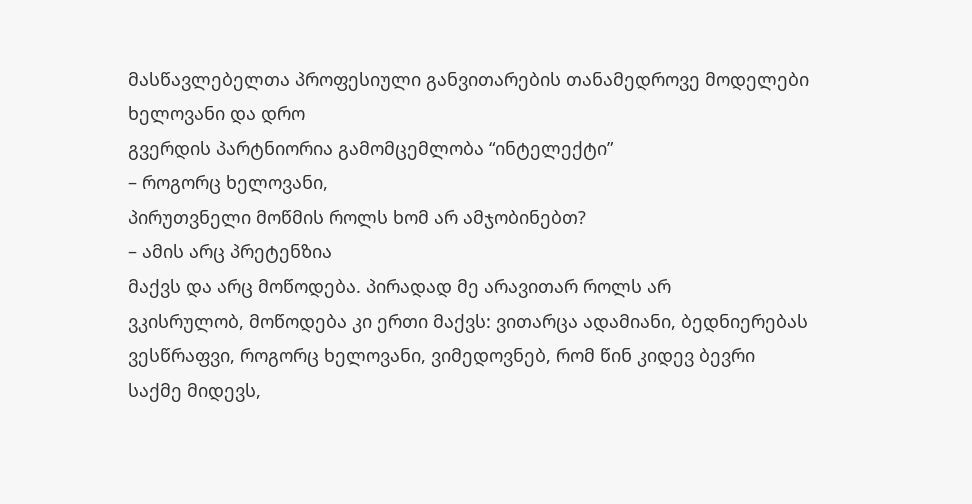მასწავლებელთა პროფესიული განვითარების თანამედროვე მოდელები
ხელოვანი და დრო
გვერდის პარტნიორია გამომცემლობა “ინტელექტი”
– როგორც ხელოვანი,
პირუთვნელი მოწმის როლს ხომ არ ამჯობინებთ?
– ამის არც პრეტენზია
მაქვს და არც მოწოდება. პირადად მე არავითარ როლს არ
ვკისრულობ, მოწოდება კი ერთი მაქვს: ვითარცა ადამიანი, ბედნიერებას ვესწრაფვი, როგორც ხელოვანი, ვიმედოვნებ, რომ წინ კიდევ ბევრი
საქმე მიდევს,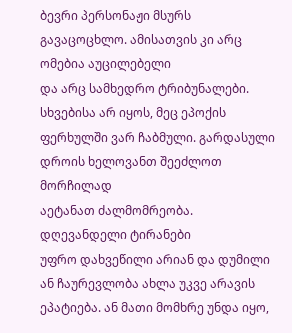ბევრი პერსონაჟი მსურს გავაცოცხლო. ამისათვის კი არც ომებია აუცილებელი
და არც სამხედრო ტრიბუნალები. სხვებისა არ იყოს, მეც ეპოქის ფერხულში ვარ ჩაბმული. გარდასული დროის ხელოვანთ შეეძლოთ მორჩილად
აეტანათ ძალმომრეობა. დღევანდელი ტირანები
უფრო დახვეწილი არიან და დუმილი ან ჩაურევლობა ახლა უკვე არავის ეპატიება. ან მათი მომხრე უნდა იყო,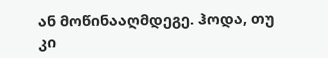ან მოწინააღმდეგე. ჰოდა, თუ კი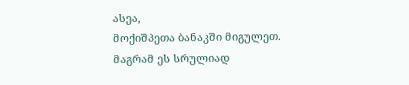ასეა,
მოქიშპეთა ბანაკში მიგულეთ.
მაგრამ ეს სრულიად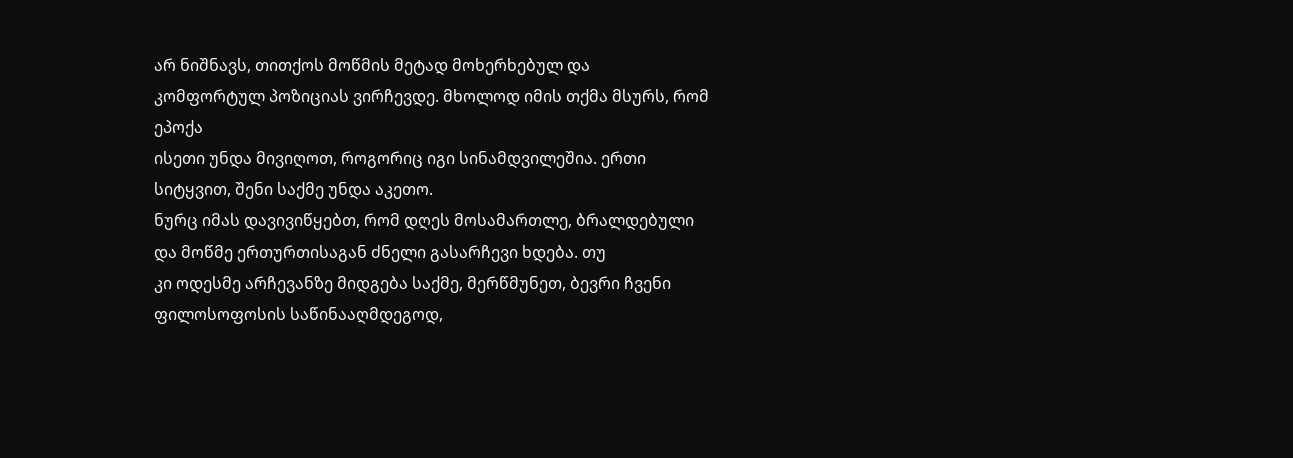არ ნიშნავს, თითქოს მოწმის მეტად მოხერხებულ და
კომფორტულ პოზიციას ვირჩევდე. მხოლოდ იმის თქმა მსურს, რომ ეპოქა
ისეთი უნდა მივიღოთ, როგორიც იგი სინამდვილეშია. ერთი სიტყვით, შენი საქმე უნდა აკეთო.
ნურც იმას დავივიწყებთ, რომ დღეს მოსამართლე, ბრალდებული და მოწმე ერთურთისაგან ძნელი გასარჩევი ხდება. თუ
კი ოდესმე არჩევანზე მიდგება საქმე, მერწმუნეთ, ბევრი ჩვენი ფილოსოფოსის საწინააღმდეგოდ,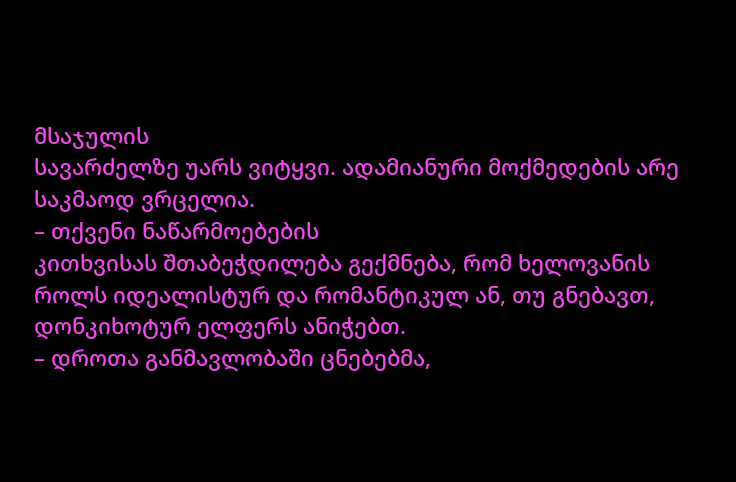მსაჯულის
სავარძელზე უარს ვიტყვი. ადამიანური მოქმედების არე საკმაოდ ვრცელია.
– თქვენი ნაწარმოებების
კითხვისას შთაბეჭდილება გექმნება, რომ ხელოვანის
როლს იდეალისტურ და რომანტიკულ ან, თუ გნებავთ, დონკიხოტურ ელფერს ანიჭებთ.
– დროთა განმავლობაში ცნებებმა,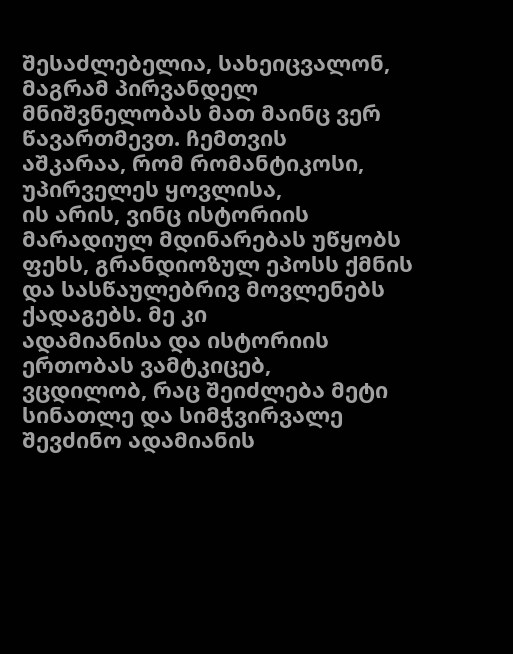შესაძლებელია, სახეიცვალონ, მაგრამ პირვანდელ მნიშვნელობას მათ მაინც ვერ წავართმევთ. ჩემთვის
აშკარაა, რომ რომანტიკოსი, უპირველეს ყოვლისა,
ის არის, ვინც ისტორიის მარადიულ მდინარებას უწყობს ფეხს, გრანდიოზულ ეპოსს ქმნის
და სასწაულებრივ მოვლენებს ქადაგებს. მე კი
ადამიანისა და ისტორიის ერთობას ვამტკიცებ,
ვცდილობ, რაც შეიძლება მეტი სინათლე და სიმჭვირვალე შევძინო ადამიანის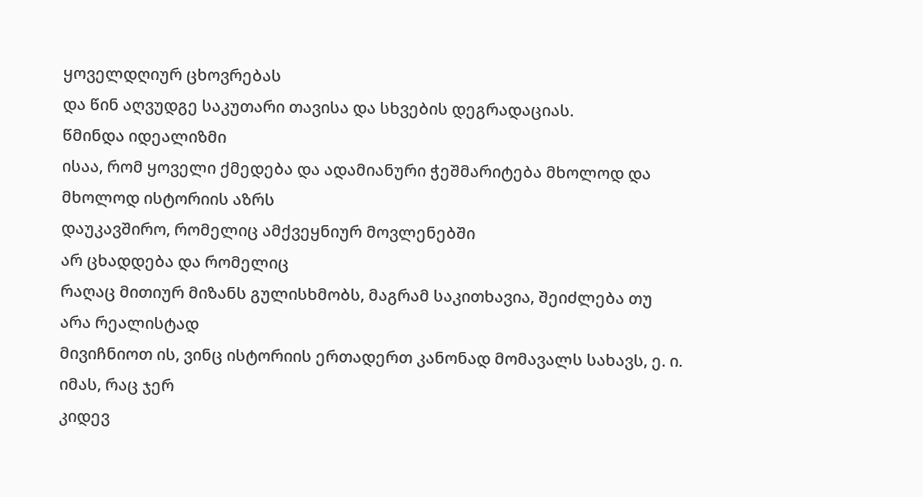ყოველდღიურ ცხოვრებას
და წინ აღვუდგე საკუთარი თავისა და სხვების დეგრადაციას.
წმინდა იდეალიზმი
ისაა, რომ ყოველი ქმედება და ადამიანური ჭეშმარიტება მხოლოდ და მხოლოდ ისტორიის აზრს
დაუკავშირო, რომელიც ამქვეყნიურ მოვლენებში
არ ცხადდება და რომელიც
რაღაც მითიურ მიზანს გულისხმობს, მაგრამ საკითხავია, შეიძლება თუ არა რეალისტად
მივიჩნიოთ ის, ვინც ისტორიის ერთადერთ კანონად მომავალს სახავს, ე. ი. იმას, რაც ჯერ
კიდევ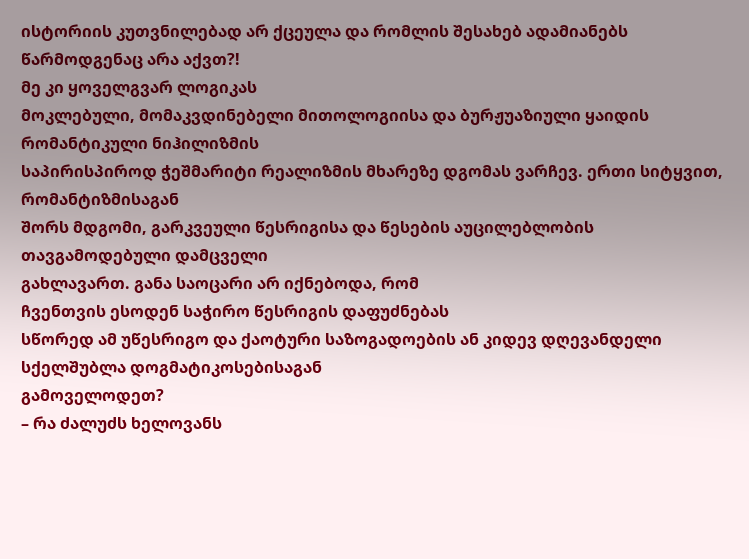ისტორიის კუთვნილებად არ ქცეულა და რომლის შესახებ ადამიანებს წარმოდგენაც არა აქვთ?!
მე კი ყოველგვარ ლოგიკას
მოკლებული, მომაკვდინებელი მითოლოგიისა და ბურჟუაზიული ყაიდის რომანტიკული ნიჰილიზმის
საპირისპიროდ ჭეშმარიტი რეალიზმის მხარეზე დგომას ვარჩევ. ერთი სიტყვით, რომანტიზმისაგან
შორს მდგომი, გარკვეული წესრიგისა და წესების აუცილებლობის თავგამოდებული დამცველი
გახლავართ. განა საოცარი არ იქნებოდა, რომ
ჩვენთვის ესოდენ საჭირო წესრიგის დაფუძნებას
სწორედ ამ უწესრიგო და ქაოტური საზოგადოების ან კიდევ დღევანდელი სქელშუბლა დოგმატიკოსებისაგან
გამოველოდეთ?
– რა ძალუძს ხელოვანს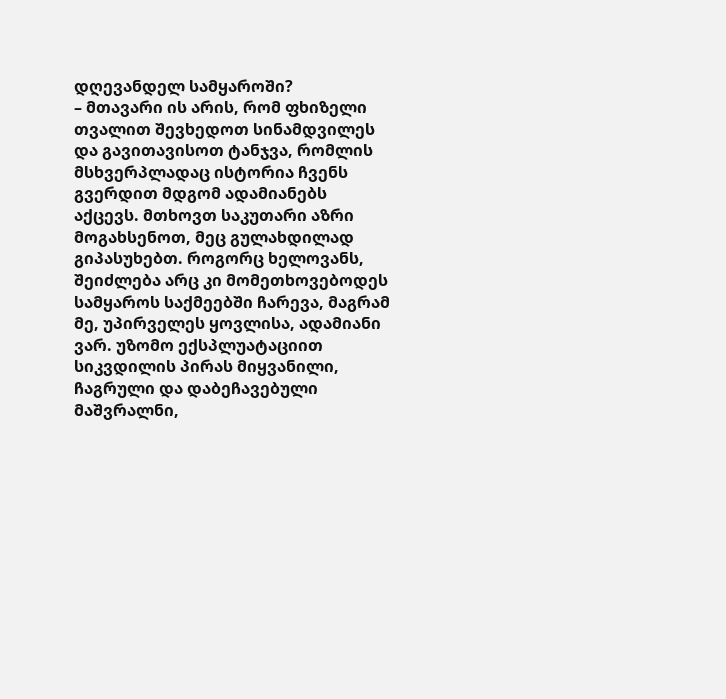დღევანდელ სამყაროში?
– მთავარი ის არის, რომ ფხიზელი თვალით შევხედოთ სინამდვილეს
და გავითავისოთ ტანჯვა, რომლის მსხვერპლადაც ისტორია ჩვენს გვერდით მდგომ ადამიანებს
აქცევს. მთხოვთ საკუთარი აზრი მოგახსენოთ, მეც გულახდილად გიპასუხებთ. როგორც ხელოვანს,
შეიძლება არც კი მომეთხოვებოდეს სამყაროს საქმეებში ჩარევა, მაგრამ მე, უპირველეს ყოვლისა, ადამიანი ვარ. უზომო ექსპლუატაციით
სიკვდილის პირას მიყვანილი, ჩაგრული და დაბეჩავებული მაშვრალნი,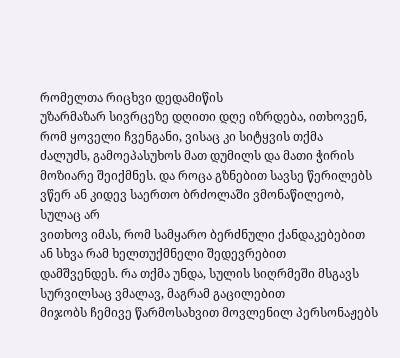რომელთა რიცხვი დედამიწის
უზარმაზარ სივრცეზე დღითი დღე იზრდება, ითხოვენ,
რომ ყოველი ჩვენგანი, ვისაც კი სიტყვის თქმა
ძალუძს, გამოეპასუხოს მათ დუმილს და მათი ჭირის მოზიარე შეიქმნეს. და როცა გზნებით სავსე წერილებს ვწერ ან კიდევ საერთო ბრძოლაში ვმონაწილეობ, სულაც არ
ვითხოვ იმას, რომ სამყარო ბერძნული ქანდაკებებით ან სხვა რამ ხელთუქმნელი შედევრებით
დამშვენდეს. რა თქმა უნდა, სულის სიღრმეში მსგავს სურვილსაც ვმალავ, მაგრამ გაცილებით
მიჯობს ჩემივე წარმოსახვით მოვლენილ პერსონაჟებს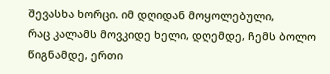შევასხა ხორცი. იმ დღიდან მოყოლებული,
რაც კალამს მოვკიდე ხელი, დღემდე, ჩემს ბოლო წიგნამდე, ერთი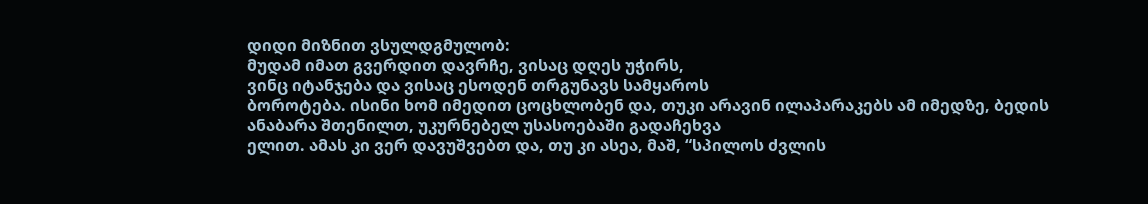დიდი მიზნით ვსულდგმულობ:
მუდამ იმათ გვერდით დავრჩე, ვისაც დღეს უჭირს,
ვინც იტანჯება და ვისაც ესოდენ თრგუნავს სამყაროს
ბოროტება. ისინი ხომ იმედით ცოცხლობენ და, თუკი არავინ ილაპარაკებს ამ იმედზე, ბედის
ანაბარა შთენილთ, უკურნებელ უსასოებაში გადაჩეხვა
ელით. ამას კი ვერ დავუშვებთ და, თუ კი ასეა, მაშ, “სპილოს ძვლის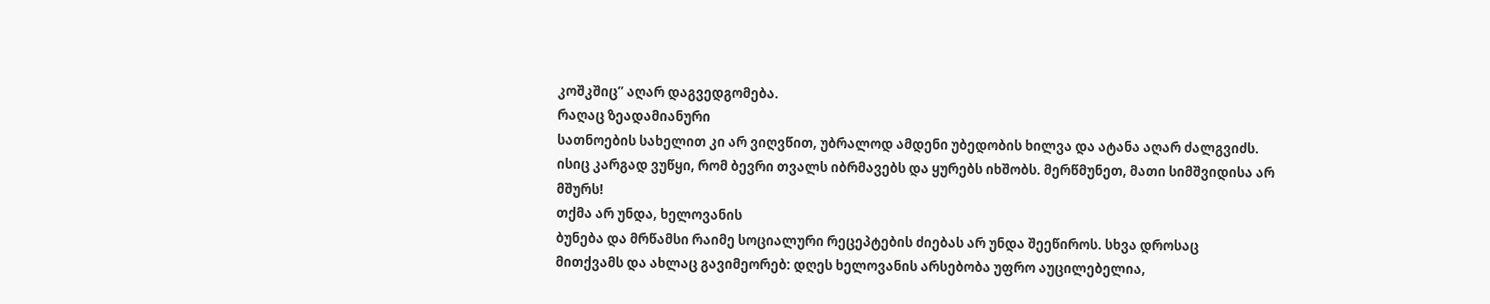კოშკშიც” აღარ დაგვედგომება.
რაღაც ზეადამიანური
სათნოების სახელით კი არ ვიღვწით, უბრალოდ ამდენი უბედობის ხილვა და ატანა აღარ ძალგვიძს.
ისიც კარგად ვუწყი, რომ ბევრი თვალს იბრმავებს და ყურებს იხშობს. მერწმუნეთ, მათი სიმშვიდისა არ
მშურს!
თქმა არ უნდა, ხელოვანის
ბუნება და მრწამსი რაიმე სოციალური რეცეპტების ძიებას არ უნდა შეეწიროს. სხვა დროსაც
მითქვამს და ახლაც გავიმეორებ: დღეს ხელოვანის არსებობა უფრო აუცილებელია,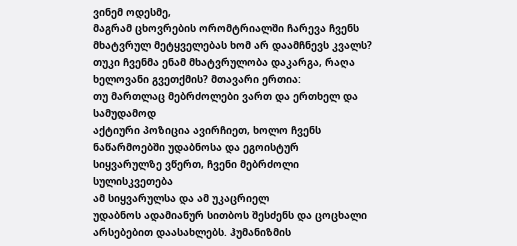ვინემ ოდესმე,
მაგრამ ცხოვრების ორომტრიალში ჩარევა ჩვენს მხატვრულ მეტყველებას ხომ არ დაამჩნევს კვალს? თუკი ჩვენმა ენამ მხატვრულობა დაკარგა, რაღა ხელოვანი გვეთქმის? მთავარი ერთია:
თუ მართლაც მებრძოლები ვართ და ერთხელ და სამუდამოდ
აქტიური პოზიცია ავირჩიეთ, ხოლო ჩვენს ნაწარმოებში უდაბნოსა და ეგოისტურ
სიყვარულზე ვწერთ, ჩვენი მებრძოლი სულისკვეთება
ამ სიყვარულსა და ამ უკაცრიელ
უდაბნოს ადამიანურ სითბოს შესძენს და ცოცხალი
არსებებით დაასახლებს. ჰუმანიზმის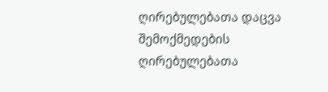ღირებულებათა დაცვა შემოქმედების ღირებულებათა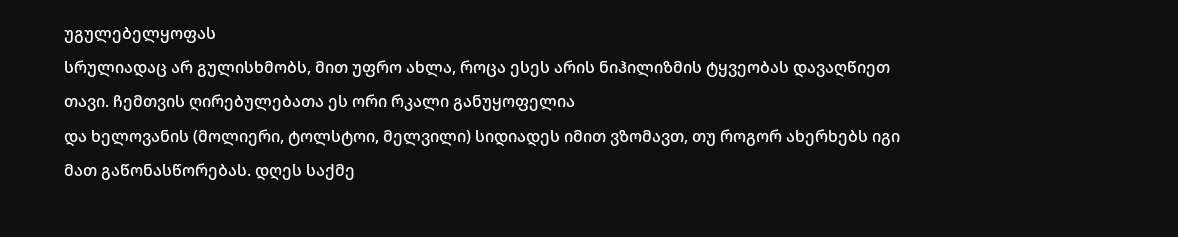უგულებელყოფას
სრულიადაც არ გულისხმობს, მით უფრო ახლა, როცა ესეს არის ნიჰილიზმის ტყვეობას დავაღწიეთ
თავი. ჩემთვის ღირებულებათა ეს ორი რკალი განუყოფელია
და ხელოვანის (მოლიერი, ტოლსტოი, მელვილი) სიდიადეს იმით ვზომავთ, თუ როგორ ახერხებს იგი მათ გაწონასწორებას. დღეს საქმე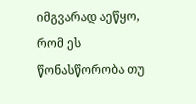იმგვარად აეწყო,
რომ ეს წონასწორობა თუ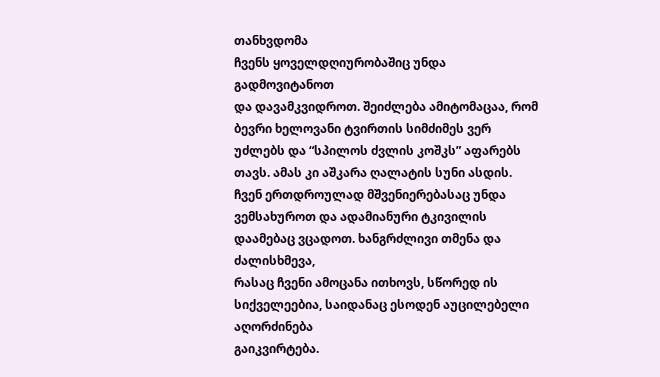თანხვდომა
ჩვენს ყოველდღიურობაშიც უნდა გადმოვიტანოთ
და დავამკვიდროთ. შეიძლება ამიტომაცაა, რომ ბევრი ხელოვანი ტვირთის სიმძიმეს ვერ უძლებს და “სპილოს ძვლის კოშკს” აფარებს
თავს. ამას კი აშკარა ღალატის სუნი ასდის. ჩვენ ერთდროულად მშვენიერებასაც უნდა
ვემსახუროთ და ადამიანური ტკივილის დაამებაც ვცადოთ. ხანგრძლივი თმენა და ძალისხმევა,
რასაც ჩვენი ამოცანა ითხოვს, სწორედ ის სიქველეებია, საიდანაც ესოდენ აუცილებელი აღორძინება
გაიკვირტება.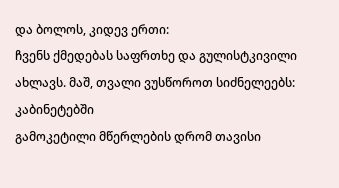და ბოლოს, კიდევ ერთი:
ჩვენს ქმედებას საფრთხე და გულისტკივილი ახლავს. მაშ, თვალი ვუსწოროთ სიძნელეებს: კაბინეტებში
გამოკეტილი მწერლების დრომ თავისი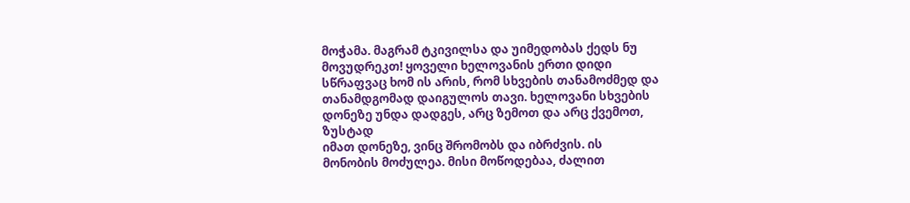მოჭამა. მაგრამ ტკივილსა და უიმედობას ქედს ნუ მოვუდრეკთ! ყოველი ხელოვანის ერთი დიდი
სწრაფვაც ხომ ის არის, რომ სხვების თანამოძმედ და თანამდგომად დაიგულოს თავი. ხელოვანი სხვების დონეზე უნდა დადგეს, არც ზემოთ და არც ქვემოთ, ზუსტად
იმათ დონეზე, ვინც შრომობს და იბრძვის. ის
მონობის მოძულეა. მისი მოწოდებაა, ძალით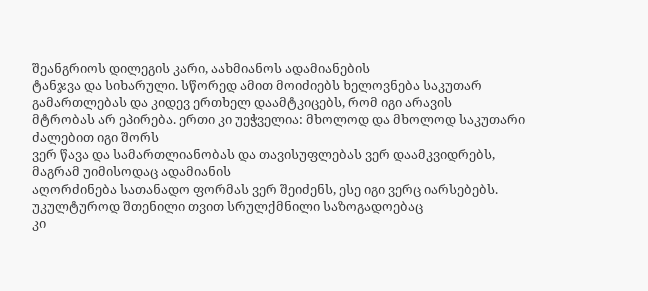შეანგრიოს დილეგის კარი, აახმიანოს ადამიანების
ტანჯვა და სიხარული. სწორედ ამით მოიძიებს ხელოვნება საკუთარ გამართლებას და კიდევ ერთხელ დაამტკიცებს, რომ იგი არავის
მტრობას არ ეპირება. ერთი კი უეჭველია: მხოლოდ და მხოლოდ საკუთარი ძალებით იგი შორს
ვერ წავა და სამართლიანობას და თავისუფლებას ვერ დაამკვიდრებს, მაგრამ უიმისოდაც ადამიანის
აღორძინება სათანადო ფორმას ვერ შეიძენს, ესე იგი ვერც იარსებებს. უკულტუროდ შთენილი თვით სრულქმნილი საზოგადოებაც
კი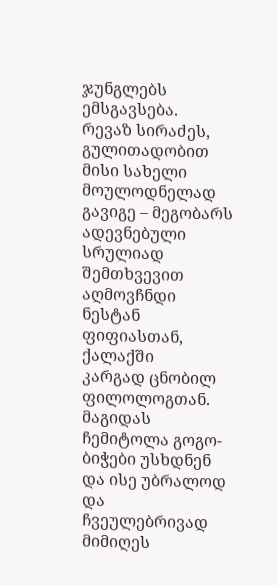ჯუნგლებს ემსგავსება.
რევაზ სირაძეს, გულითადობით
მისი სახელი მოულოდნელად
გავიგე – მეგობარს ადევნებული სრულიად შემთხვევით აღმოვჩნდი ნესტან ფიფიასთან, ქალაქში
კარგად ცნობილ ფილოლოგთან. მაგიდას ჩემიტოლა გოგო-ბიჭები უსხდნენ და ისე უბრალოდ და
ჩვეულებრივად მიმიღეს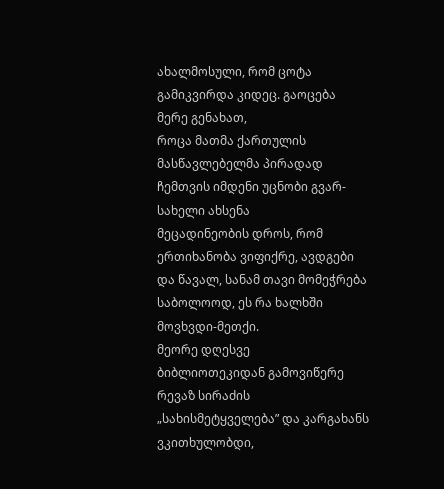ახალმოსული, რომ ცოტა გამიკვირდა კიდეც. გაოცება მერე გენახათ,
როცა მათმა ქართულის მასწავლებელმა პირადად ჩემთვის იმდენი უცნობი გვარ-სახელი ახსენა
მეცადინეობის დროს, რომ ერთიხანობა ვიფიქრე, ავდგები და წავალ, სანამ თავი მომეჭრება
საბოლოოდ, ეს რა ხალხში მოვხვდი-მეთქი.
მეორე დღესვე
ბიბლიოთეკიდან გამოვიწერე რევაზ სირაძის „სახისმეტყველება” და კარგახანს ვკითხულობდი,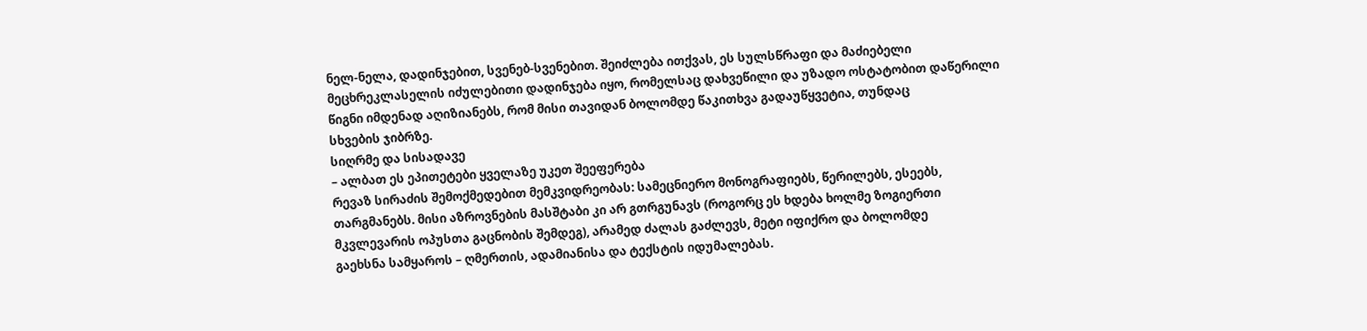ნელ-ნელა, დადინჯებით, სვენებ-სვენებით. შეიძლება ითქვას, ეს სულსწრაფი და მაძიებელი
მეცხრეკლასელის იძულებითი დადინჯება იყო, რომელსაც დახვეწილი და უზადო ოსტატობით დაწერილი
წიგნი იმდენად აღიზიანებს, რომ მისი თავიდან ბოლომდე წაკითხვა გადაუწყვეტია, თუნდაც
სხვების ჯიბრზე.
სიღრმე და სისადავე
– ალბათ ეს ეპითეტები ყველაზე უკეთ შეეფერება
რევაზ სირაძის შემოქმედებით მემკვიდრეობას: სამეცნიერო მონოგრაფიებს, წერილებს, ესეებს,
თარგმანებს. მისი აზროვნების მასშტაბი კი არ გთრგუნავს (როგორც ეს ხდება ხოლმე ზოგიერთი
მკვლევარის ოპუსთა გაცნობის შემდეგ), არამედ ძალას გაძლევს, მეტი იფიქრო და ბოლომდე
გაეხსნა სამყაროს – ღმერთის, ადამიანისა და ტექსტის იდუმალებას.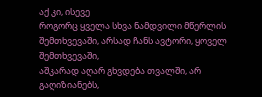აქ კი, ისევე
როგორც ყველა სხვა ნამდვილი მწერლის შემთხვევაში, არსად ჩანს ავტორი, ყოველ შემთხვევაში,
აშკარად აღარ გხვდება თვალში, არ გაღიზიანებს,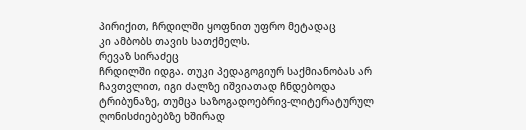პირიქით, ჩრდილში ყოფნით უფრო მეტადაც
კი ამბობს თავის სათქმელს.
რევაზ სირაძეც
ჩრდილში იდგა. თუკი პედაგოგიურ საქმიანობას არ ჩავთვლით, იგი ძალზე იშვიათად ჩნდებოდა
ტრიბუნაზე, თუმცა საზოგადოებრივ-ლიტერატურულ ღონისძიებებზე ხშირად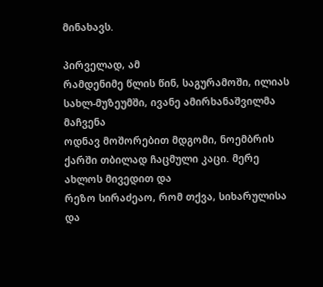მინახავს.

პირველად, ამ
რამდენიმე წლის წინ, საგურამოში, ილიას სახლ-მუზეუმში, ივანე ამირხანაშვილმა მაჩვენა
ოდნავ მოშორებით მდგომი, ნოემბრის ქარში თბილად ჩაცმული კაცი. მერე ახლოს მივედით და
რეზო სირაძეაო, რომ თქვა, სიხარულისა და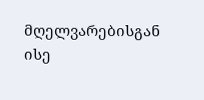მღელვარებისგან ისე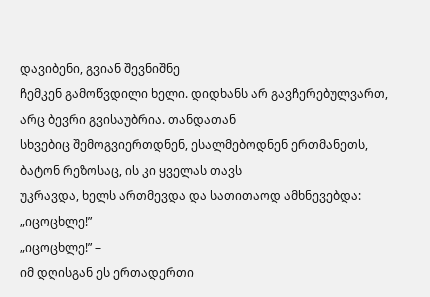დავიბენი, გვიან შევნიშნე
ჩემკენ გამოწვდილი ხელი. დიდხანს არ გავჩერებულვართ, არც ბევრი გვისაუბრია. თანდათან
სხვებიც შემოგვიერთდნენ, ესალმებოდნენ ერთმანეთს, ბატონ რეზოსაც, ის კი ყველას თავს
უკრავდა, ხელს ართმევდა და სათითაოდ ამხნევებდა: „იცოცხლე!”
„იცოცხლე!” –
იმ დღისგან ეს ერთადერთი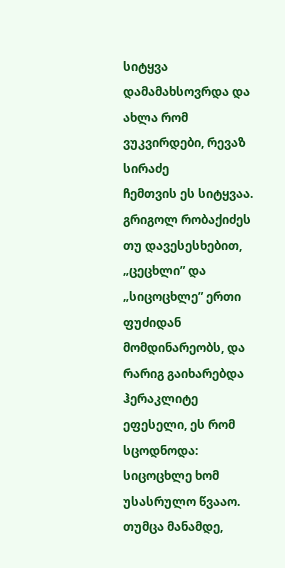სიტყვა დამამახსოვრდა და ახლა რომ ვუკვირდები, რევაზ სირაძე
ჩემთვის ეს სიტყვაა.
გრიგოლ რობაქიძეს
თუ დავესესხებით, „ცეცხლი” და „სიცოცხლე” ერთი ფუძიდან მომდინარეობს, და რარიგ გაიხარებდა
ჰერაკლიტე ეფესელი, ეს რომ სცოდნოდა: სიცოცხლე ხომ უსასრულო წვააო.
თუმცა მანამდე,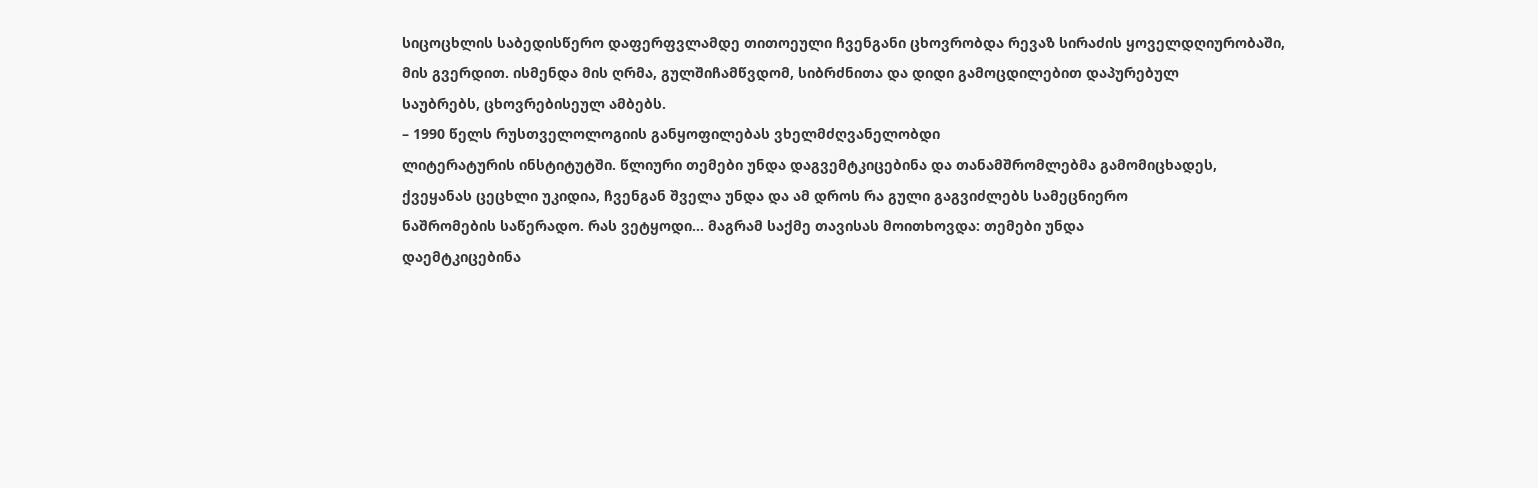სიცოცხლის საბედისწერო დაფერფვლამდე თითოეული ჩვენგანი ცხოვრობდა რევაზ სირაძის ყოველდღიურობაში,
მის გვერდით. ისმენდა მის ღრმა, გულშიჩამწვდომ, სიბრძნითა და დიდი გამოცდილებით დაპურებულ
საუბრებს, ცხოვრებისეულ ამბებს.
– 1990 წელს რუსთველოლოგიის განყოფილებას ვხელმძღვანელობდი
ლიტერატურის ინსტიტუტში. წლიური თემები უნდა დაგვემტკიცებინა და თანამშრომლებმა გამომიცხადეს,
ქვეყანას ცეცხლი უკიდია, ჩვენგან შველა უნდა და ამ დროს რა გული გაგვიძლებს სამეცნიერო
ნაშრომების საწერადო. რას ვეტყოდი… მაგრამ საქმე თავისას მოითხოვდა: თემები უნდა
დაემტკიცებინა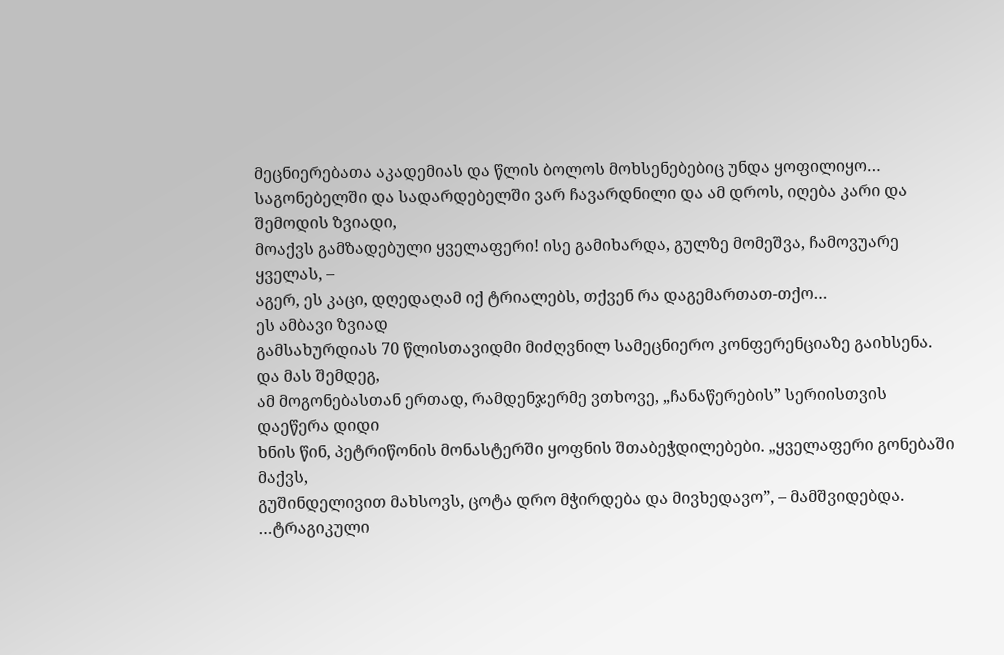მეცნიერებათა აკადემიას და წლის ბოლოს მოხსენებებიც უნდა ყოფილიყო…
საგონებელში და სადარდებელში ვარ ჩავარდნილი და ამ დროს, იღება კარი და შემოდის ზვიადი,
მოაქვს გამზადებული ყველაფერი! ისე გამიხარდა, გულზე მომეშვა, ჩამოვუარე ყველას, –
აგერ, ეს კაცი, დღედაღამ იქ ტრიალებს, თქვენ რა დაგემართათ-თქო…
ეს ამბავი ზვიად
გამსახურდიას 70 წლისთავიდმი მიძღვნილ სამეცნიერო კონფერენციაზე გაიხსენა. და მას შემდეგ,
ამ მოგონებასთან ერთად, რამდენჯერმე ვთხოვე, „ჩანაწერების” სერიისთვის დაეწერა დიდი
ხნის წინ, პეტრიწონის მონასტერში ყოფნის შთაბეჭდილებები. „ყველაფერი გონებაში მაქვს,
გუშინდელივით მახსოვს, ცოტა დრო მჭირდება და მივხედავო”, – მამშვიდებდა.
…ტრაგიკული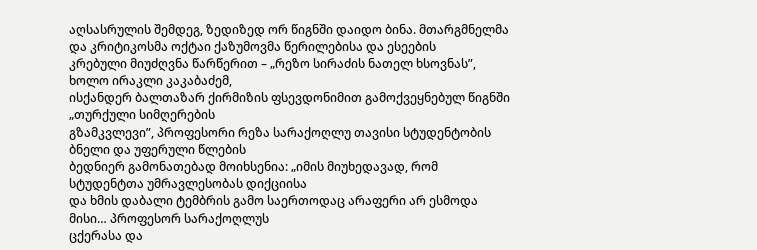აღსასრულის შემდეგ, ზედიზედ ორ წიგნში დაიდო ბინა. მთარგმნელმა და კრიტიკოსმა ოქტაი ქაზუმოვმა წერილებისა და ესეების
კრებული მიუძღვნა წარწერით – „რეზო სირაძის ნათელ ხსოვნას”, ხოლო ირაკლი კაკაბაძემ,
ისქანდერ ბალთაზარ ქირმიზის ფსევდონიმით გამოქვეყნებულ წიგნში „თურქული სიმღერების
გზამკვლევი”, პროფესორი რეზა სარაქოღლუ თავისი სტუდენტობის ბნელი და უფერული წლების
ბედნიერ გამონათებად მოიხსენია: „იმის მიუხედავად, რომ სტუდენტთა უმრავლესობას დიქციისა
და ხმის დაბალი ტემბრის გამო საერთოდაც არაფერი არ ესმოდა მისი… პროფესორ სარაქოღლუს
ცქერასა და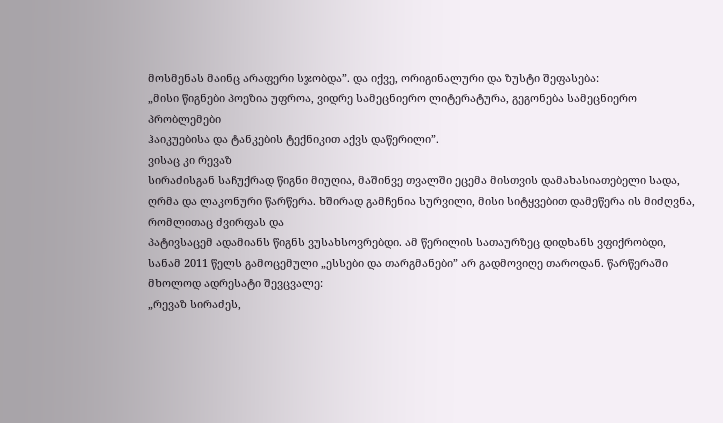მოსმენას მაინც არაფერი სჯობდა”. და იქვე, ორიგინალური და ზუსტი შეფასება:
„მისი წიგნები პოეზია უფროა, ვიდრე სამეცნიერო ლიტერატურა, გეგონება სამეცნიერო პრობლემები
ჰაიკუებისა და ტანკების ტექნიკით აქვს დაწერილი”.
ვისაც კი რევაზ
სირაძისგან საჩუქრად წიგნი მიუღია, მაშინვე თვალში ეცემა მისთვის დამახასიათებელი სადა,
ღრმა და ლაკონური წარწერა. ხშირად გამჩენია სურვილი, მისი სიტყვებით დამეწერა ის მიძღვნა, რომლითაც ძვირფას და
პატივსაცემ ადამიანს წიგნს ვუსახსოვრებდი. ამ წერილის სათაურზეც დიდხანს ვფიქრობდი,
სანამ 2011 წელს გამოცემული „ესსები და თარგმანები” არ გადმოვიღე თაროდან. წარწერაში
მხოლოდ ადრესატი შევცვალე:
„რევაზ სირაძეს,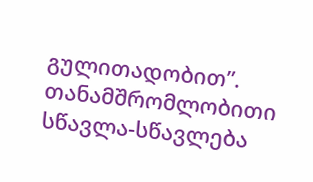გულითადობით”.
თანამშრომლობითი სწავლა-სწავლება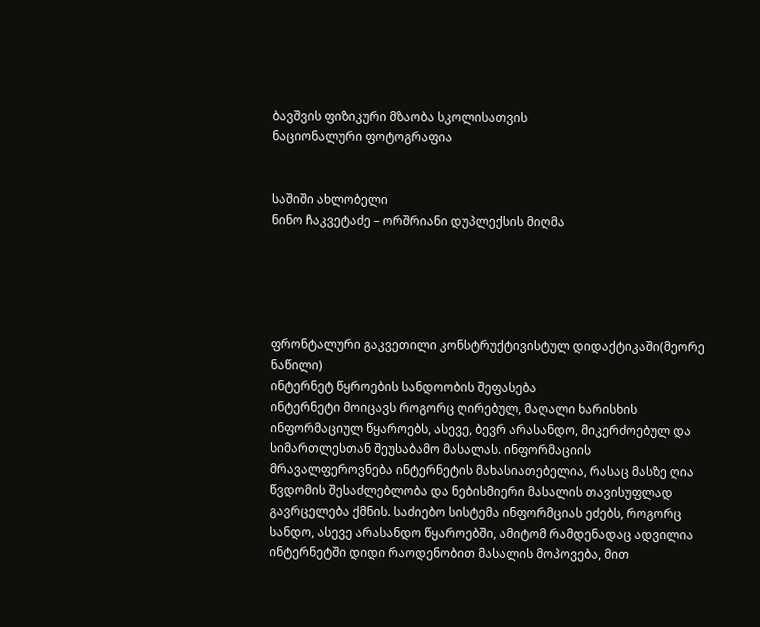ბავშვის ფიზიკური მზაობა სკოლისათვის
ნაციონალური ფოტოგრაფია


საშიში ახლობელი
ნინო ჩაკვეტაძე – ორშრიანი დუპლექსის მიღმა





ფრონტალური გაკვეთილი კონსტრუქტივისტულ დიდაქტიკაში(მეორე ნაწილი)
ინტერნეტ წყროების სანდოობის შეფასება
ინტერნეტი მოიცავს როგორც ღირებულ, მაღალი ხარისხის ინფორმაციულ წყაროებს, ასევე, ბევრ არასანდო, მიკერძოებულ და სიმართლესთან შეუსაბამო მასალას. ინფორმაციის მრავალფეროვნება ინტერნეტის მახასიათებელია, რასაც მასზე ღია წვდომის შესაძლებლობა და ნებისმიერი მასალის თავისუფლად გავრცელება ქმნის. საძიებო სისტემა ინფორმციას ეძებს, როგორც სანდო, ასევე არასანდო წყაროებში, ამიტომ რამდენადაც ადვილია ინტერნეტში დიდი რაოდენობით მასალის მოპოვება, მით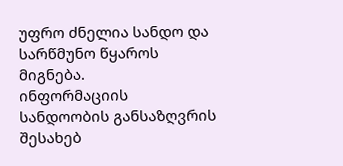უფრო ძნელია სანდო და სარწმუნო წყაროს მიგნება.
ინფორმაციის სანდოობის განსაზღვრის შესახებ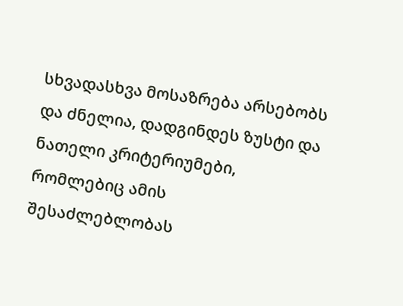სხვადასხვა მოსაზრება არსებობს და ძნელია, დადგინდეს ზუსტი და ნათელი კრიტერიუმები, რომლებიც ამის შესაძლებლობას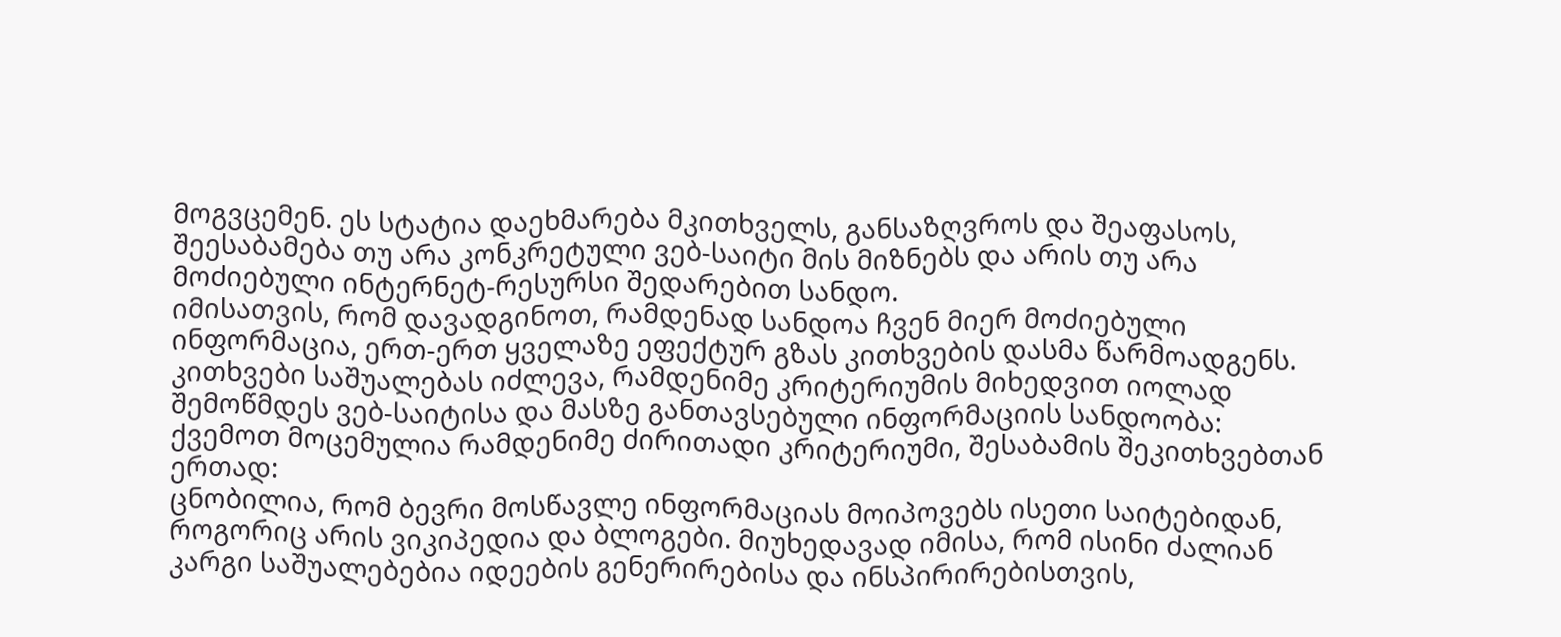მოგვცემენ. ეს სტატია დაეხმარება მკითხველს, განსაზღვროს და შეაფასოს, შეესაბამება თუ არა კონკრეტული ვებ-საიტი მის მიზნებს და არის თუ არა მოძიებული ინტერნეტ-რესურსი შედარებით სანდო.
იმისათვის, რომ დავადგინოთ, რამდენად სანდოა ჩვენ მიერ მოძიებული ინფორმაცია, ერთ-ერთ ყველაზე ეფექტურ გზას კითხვების დასმა წარმოადგენს. კითხვები საშუალებას იძლევა, რამდენიმე კრიტერიუმის მიხედვით იოლად შემოწმდეს ვებ-საიტისა და მასზე განთავსებული ინფორმაციის სანდოობა:
ქვემოთ მოცემულია რამდენიმე ძირითადი კრიტერიუმი, შესაბამის შეკითხვებთან ერთად:
ცნობილია, რომ ბევრი მოსწავლე ინფორმაციას მოიპოვებს ისეთი საიტებიდან, როგორიც არის ვიკიპედია და ბლოგები. მიუხედავად იმისა, რომ ისინი ძალიან კარგი საშუალებებია იდეების გენერირებისა და ინსპირირებისთვის,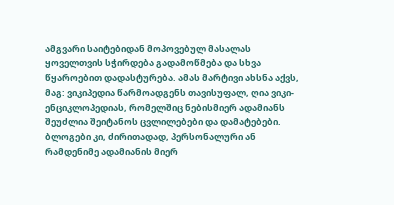ამგვარი საიტებიდან მოპოვებულ მასალას ყოველთვის სჭირდება გადამოწმება და სხვა წყაროებით დადასტურება. ამას მარტივი ახსნა აქვს, მაგ: ვიკიპედია წარმოადგენს თავისუფალ, ღია ვიკი-ენციკლოპედიას, რომელშიც ნებისმიერ ადამიანს შეუძლია შეიტანოს ცვლილებები და დამატებები. ბლოგები კი, ძირითადად, პერსონალური ან რამდენიმე ადამიანის მიერ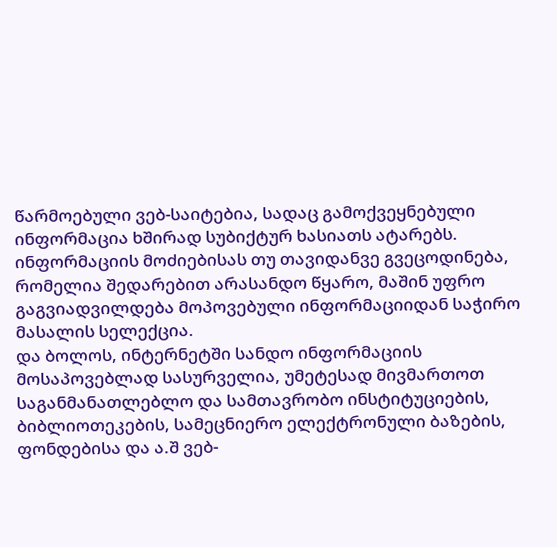წარმოებული ვებ-საიტებია, სადაც გამოქვეყნებული ინფორმაცია ხშირად სუბიქტურ ხასიათს ატარებს.
ინფორმაციის მოძიებისას თუ თავიდანვე გვეცოდინება, რომელია შედარებით არასანდო წყარო, მაშინ უფრო გაგვიადვილდება მოპოვებული ინფორმაციიდან საჭირო მასალის სელექცია.
და ბოლოს, ინტერნეტში სანდო ინფორმაციის მოსაპოვებლად სასურველია, უმეტესად მივმართოთ საგანმანათლებლო და სამთავრობო ინსტიტუციების, ბიბლიოთეკების, სამეცნიერო ელექტრონული ბაზების, ფონდებისა და ა.შ ვებ-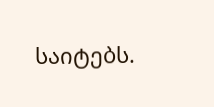საიტებს.